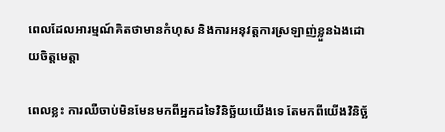ពេលដែលអារម្មណ៍គិតថាមានកំហុស និងការអនុវត្តការស្រឡាញ់ខ្លួនឯងដោយចិត្តមេត្តា

ពេលខ្លះ ការឈឺចាប់មិនមែនមកពីអ្នកដទៃវិនិច្ឆ័យយើងទេ តែមកពីយើងវិនិច្ឆ័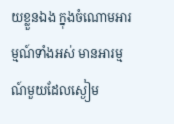យខ្លួនឯង ក្នុងចំណោមអារម្មណ៍ទាំងអស់ មានអារម្មណ៍មួយដែលស្ងៀម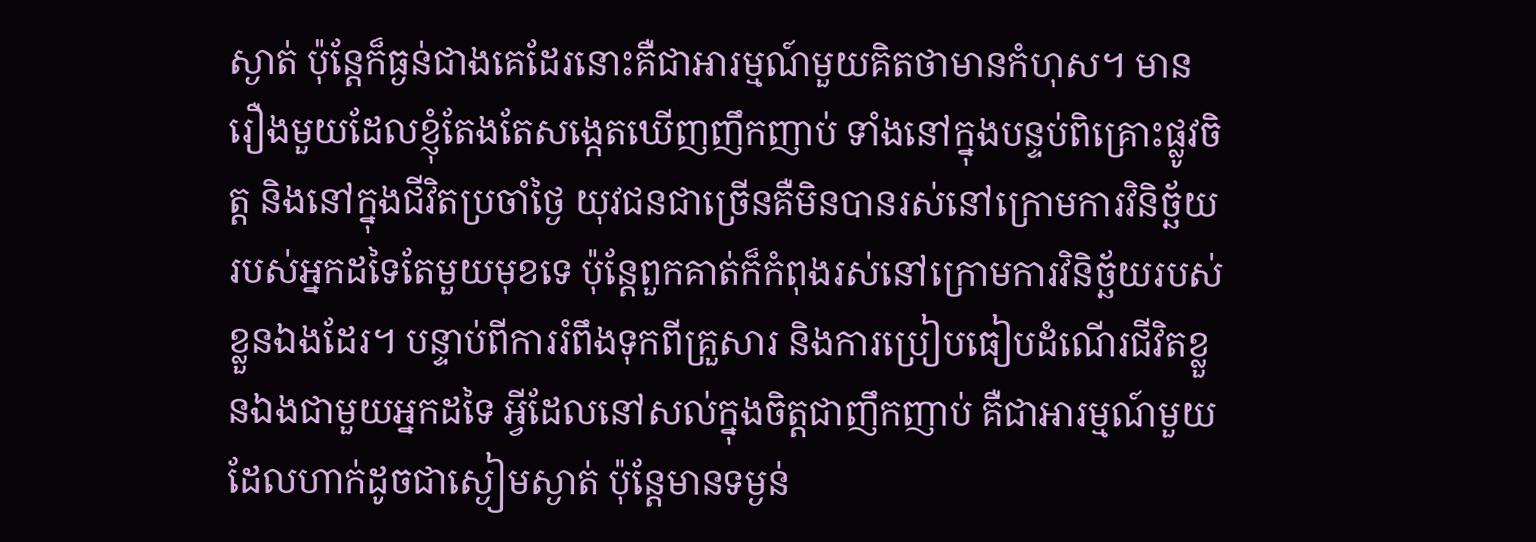ស្ងាត់ ប៉ុន្តែក៏ធ្ងន់ជាងគេដែរនោះគឺជាអារម្មណ៍មួយគិតថាមានកំហុស។ មានរឿងមួយដែលខ្ញុំតែងតែសង្កេតឃើញញឹកញាប់ ទាំងនៅក្នុងបន្ទប់ពិគ្រោះផ្លូវចិត្ត និងនៅក្នុងជីវិតប្រចាំថ្ងៃ យុវជនជាច្រើនគឺមិនបានរស់នៅក្រោមការវិនិច្ឆ័យរបស់អ្នកដទៃតែមួយមុខទេ ប៉ុន្តែពួកគាត់ក៏កំពុងរស់នៅក្រោមការវិនិច្ឆ័យរបស់ខ្លួនឯងដែរ។ បន្ទាប់ពីការរំពឹងទុកពីគ្រួសារ និងការប្រៀបធៀបដំណើរជីវិតខ្លួនឯងជាមួយអ្នកដទៃ អ្វីដែលនៅសល់ក្នុងចិត្តជាញឹកញាប់ គឺជាអារម្មណ៍មួយដែលហាក់ដូចជាស្ងៀមស្ងាត់ ប៉ុន្តែមានទម្ងន់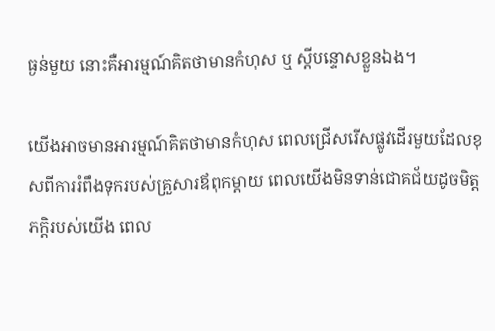ធ្ងន់មួយ នោះគឺអារម្មណ៍គិតថាមានកំហុស ឬ ស្តីបន្ទោសខ្លួនឯង។

យើងអាចមានអារម្មណ៍គិតថាមានកំហុស ពេលជ្រើសរើសផ្លូវដើរមួយដែលខុសពីការរំពឹងទុករបស់គ្រួសារឪពុកម្តាយ ពេលយើងមិនទាន់ជោគជ័យដូចមិត្តភក្តិរបស់យើង ពេល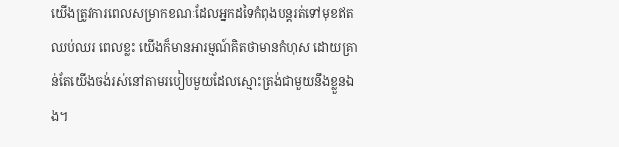យើងត្រូវការពេលសម្រាកខណៈដែលអ្នកដទៃកំពុងបន្តរត់ទៅមុខឥតឈប់ឈរ ពេលខ្លះ យើងក៏មានអារម្មណ៍គិតថាមានកំហុស ដោយគ្រាន់តែយើងចង់រស់នៅតាមរបៀបមួយដែលស្មោះត្រង់ជាមួយនឹងខ្លួនឯង។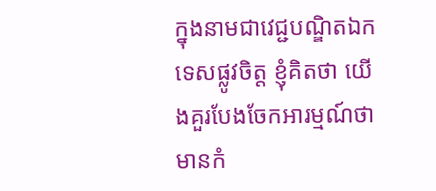ក្នុងនាមជាវេជ្ជបណ្ឌិតឯកទេសផ្លូវចិត្ត ខ្ញុំគិតថា យើងគួរបែងចែកអារម្មណ៍ថាមានកំ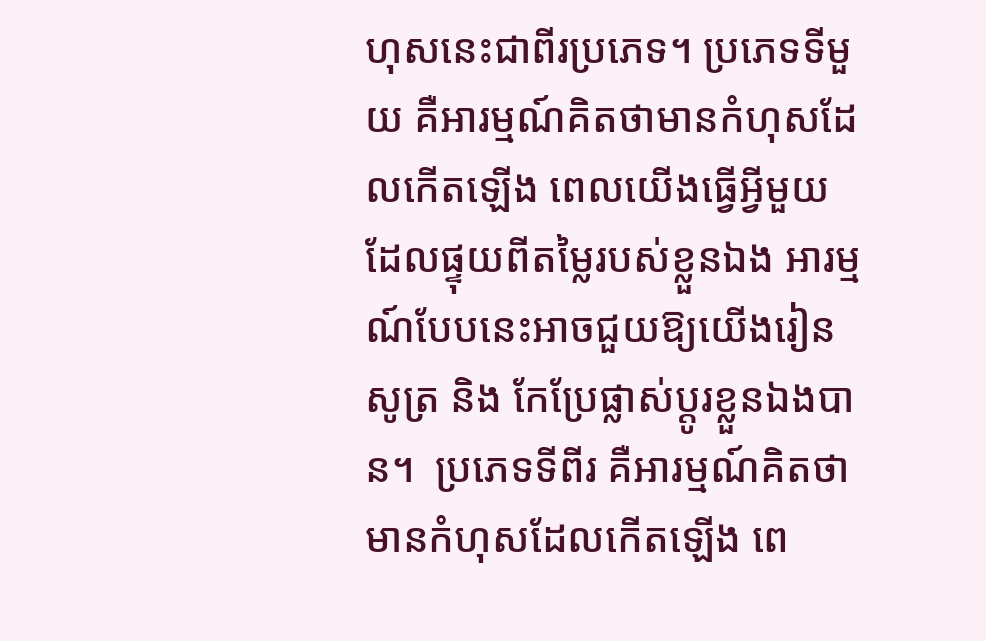ហុសនេះជាពីរប្រភេទ។ ប្រភេទទីមួយ គឺអារម្មណ៍គិតថាមានកំហុសដែលកើតឡើង ពេលយើងធ្វើអ្វីមួយ ដែលផ្ទុយពីតម្លៃរបស់ខ្លួនឯង អារម្មណ៍បែបនេះអាចជួយឱ្យយើងរៀនសូត្រ និង កែប្រែផ្លាស់ប្តូរខ្លួនឯងបាន។  ប្រភេទទីពីរ គឺអារម្មណ៍គិតថាមានកំហុសដែលកើតឡើង ពេ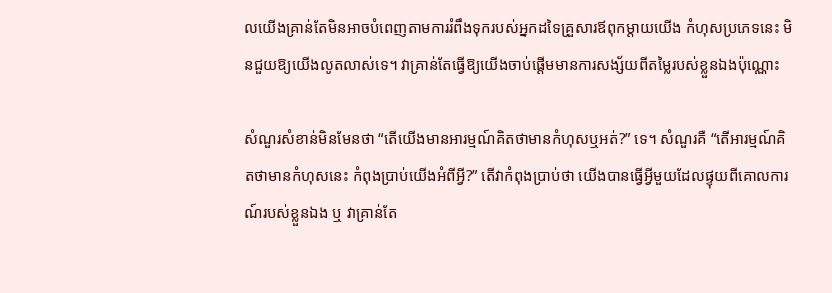លយើងគ្រាន់តែមិនអាចបំពេញតាមការរំពឹងទុករបស់អ្នកដទៃគ្រួសារឪពុកម្តាយយើង កំហុសប្រភេទនេះ មិនជួយឱ្យយើងលូតលាស់ទេ។ វាគ្រាន់តែធ្វើឱ្យយើងចាប់ផ្តើមមានការសង្ស័យពីតម្លៃរបស់ខ្លួនឯងប៉ុណ្ណោះ

សំណួរសំខាន់មិនមែនថា “តើយើងមានអារម្មណ៍គិតថាមានកំហុសឬអត់?” ទេ។ សំណួរគឺ “តើអារម្មណ៍គិតថាមានកំហុសនេះ កំពុងប្រាប់យើងអំពីអ្វី?” តើវាកំពុងប្រាប់ថា យើងបានធ្វើអ្វីមួយដែលផ្ទុយពីគោលការណ៍របស់ខ្លួនឯង ឬ វាគ្រាន់តែ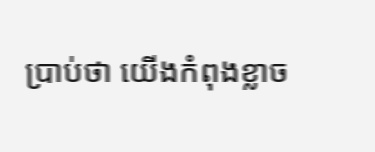ប្រាប់ថា យើងកំពុងខ្លាច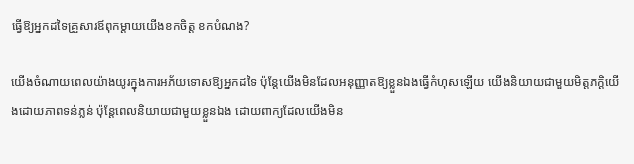ធ្វើឱ្យអ្នកដទៃគ្រួសារឪពុកម្តាយយើងខកចិត្ត ខកបំណង?

យើងចំណាយពេលយ៉ាងយូរក្នុងការអភ័យទោសឱ្យអ្នកដទៃ ប៉ុន្តែយើងមិនដែលអនុញ្ញាតឱ្យខ្លួនឯងធ្វើកំហុសឡើយ យើងនិយាយជាមួយមិត្តភក្តិយើងដោយភាពទន់ភ្លន់ ប៉ុន្តែពេលនិយាយជាមួយខ្លួនឯង ដោយពាក្យដែលយើងមិន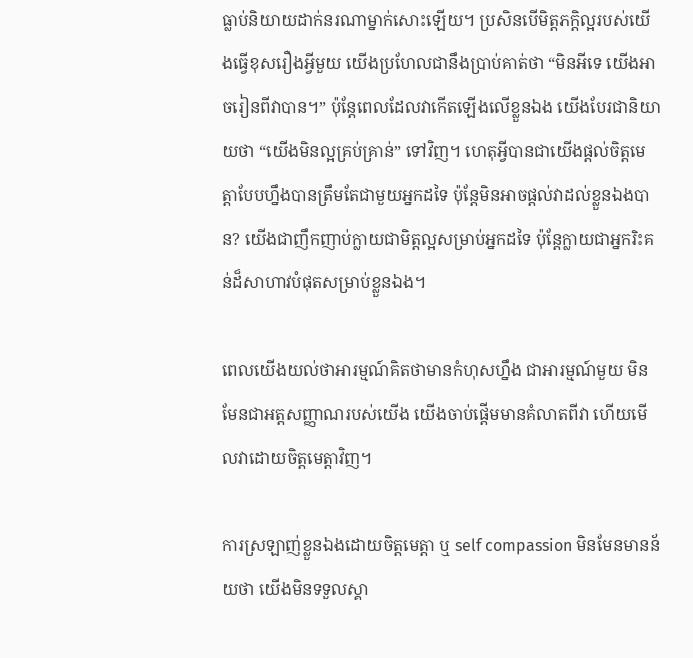ធ្លាប់និយាយដាក់នរណាម្នាក់សោះឡើយ។ ប្រសិនបើមិត្តភក្តិល្អរបស់យើងធ្វើខុសរឿងអ្វីមួយ យើងប្រហែលជានឹងប្រាប់គាត់ថា “មិនអីទេ យើងអាចរៀនពីវាបាន។” ប៉ុន្តែពេលដែលវាកើតឡើងលើខ្លួនឯង យើងបែរជានិយាយថា “យើងមិនល្អគ្រប់គ្រាន់” ទៅវិញ។ ហេតុអ្វីបានជាយើងផ្តល់ចិត្តមេត្តាបែបហ្នឹងបានត្រឹមតែជាមួយអ្នកដទៃ ប៉ុន្តែមិនអាចផ្តល់វាដល់ខ្លួនឯងបាន? យើងជាញឹកញាប់ក្លាយជាមិត្តល្អសម្រាប់អ្នកដទៃ ប៉ុន្តែក្លាយជាអ្នករិះគន់ដ៏សាហាវបំផុតសម្រាប់ខ្លួនឯង។

ពេលយើងយល់ថាអារម្មណ៍គិតថាមានកំហុសហ្នឹង ជាអារម្មណ៍មួយ មិនមែនជាអត្តសញ្ញាណរបស់យើង យើងចាប់ផ្តើមមានគំលាតពីវា ហើយមើលវាដោយចិត្តមេត្តាវិញ។

ការស្រឡាញ់ខ្លួនឯងដោយចិត្តមេត្តា ឬ self compassion មិនមែនមានន័យថា យើងមិនទទួលស្គា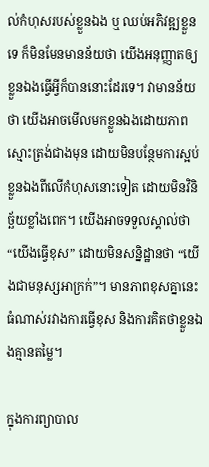ល់កំហុសរបស់ខ្លួនឯង ឬ ឈប់អភិវឌ្ឍខ្លួនទេ ក៏មិនមែនមានន័យថា យើងអនុញ្ញាតឲ្យខ្លួនឯងធ្វើអ្វីក៏បាននោះដែរទេ។ វាមានន័យថា យើងអាចមើលមកខ្លួនឯងដោយភាពស្មោះត្រង់ជាងមុន ដោយមិនបន្ថែមការស្អប់ខ្លួនឯងពីលើកំហុសនោះទៀត ដោយមិនវិនិច្ឆ័យខ្លាំងពេក។ យើងអាចទទួលស្គាល់ថា “យើងធ្វើខុស” ដោយមិនសន្និដ្ឋានថា “យើងជាមនុស្សអាក្រក់”។ មានភាពខុសគ្នានេះធំណាស់រវាងការធ្វើខុស និងការគិតថាខ្លួនឯងគ្មានតម្លៃ។

ក្នុងការព្យាបាល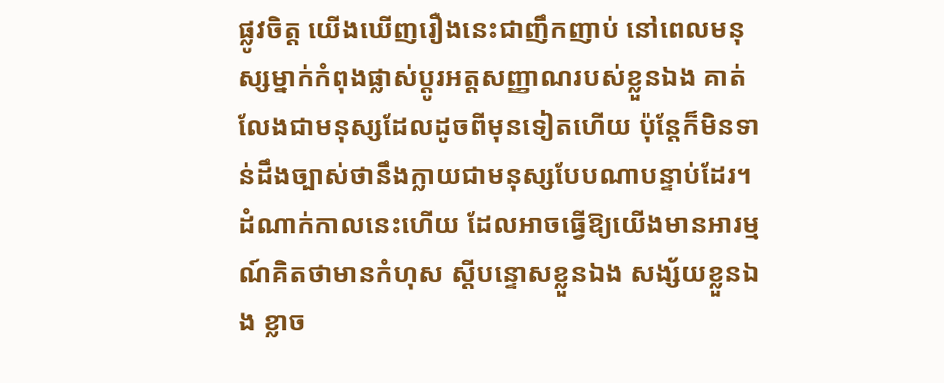ផ្លូវចិត្ត យើងឃើញរឿងនេះជាញឹកញាប់ នៅពេលមនុស្សម្នាក់កំពុងផ្លាស់ប្តូរអត្តសញ្ញាណរបស់ខ្លួនឯង គាត់លែងជាមនុស្សដែលដូចពីមុនទៀតហើយ ប៉ុន្តែក៏មិនទាន់ដឹងច្បាស់ថានឹងក្លាយជាមនុស្សបែបណាបន្ទាប់ដែរ។ ដំណាក់កាលនេះហើយ ដែលអាចធ្វើឱ្យយើងមានអារម្មណ៍គិតថាមានកំហុស ស្តីបន្ទោសខ្លួនឯង សង្ស័យខ្លួនឯង ខ្លាច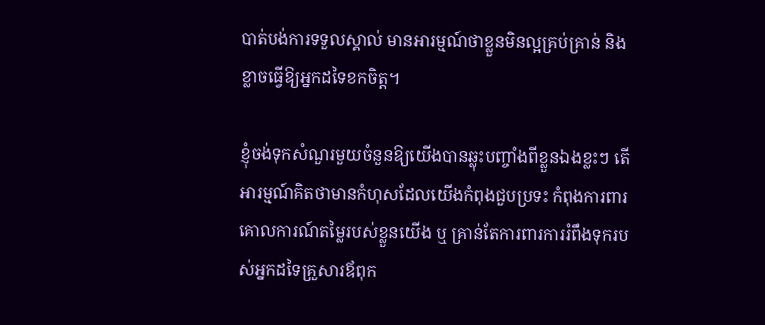បាត់បង់ការទទួលស្គាល់ មានអារម្មណ៍ថាខ្លួនមិនល្អគ្រប់គ្រាន់ និង ខ្លាចធ្វើឱ្យអ្នកដទៃខកចិត្ត។

ខ្ញុំចង់ទុកសំណួរមួយចំនួនឱ្យយើងបានឆ្លុះបញ្ចាំងពីខ្លួនឯងខ្លះៗ តើអារម្មណ៍គិតថាមានកំហុសដែលយើងកំពុងជួបប្រទះ កំពុងការពារគោលការណ៍តម្លៃរបស់ខ្លួនយើង ឬ គ្រាន់តែការពារការរំពឹងទុករបស់អ្នកដទៃគ្រួសារឪពុក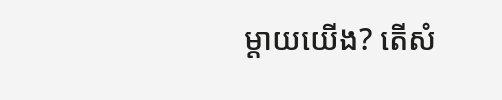ម្តាយយើង? តើសំ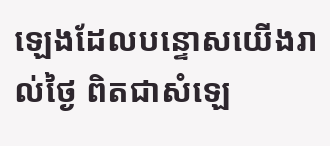ឡេងដែលបន្ទោសយើងរាល់ថ្ងៃ ពិតជាសំឡេ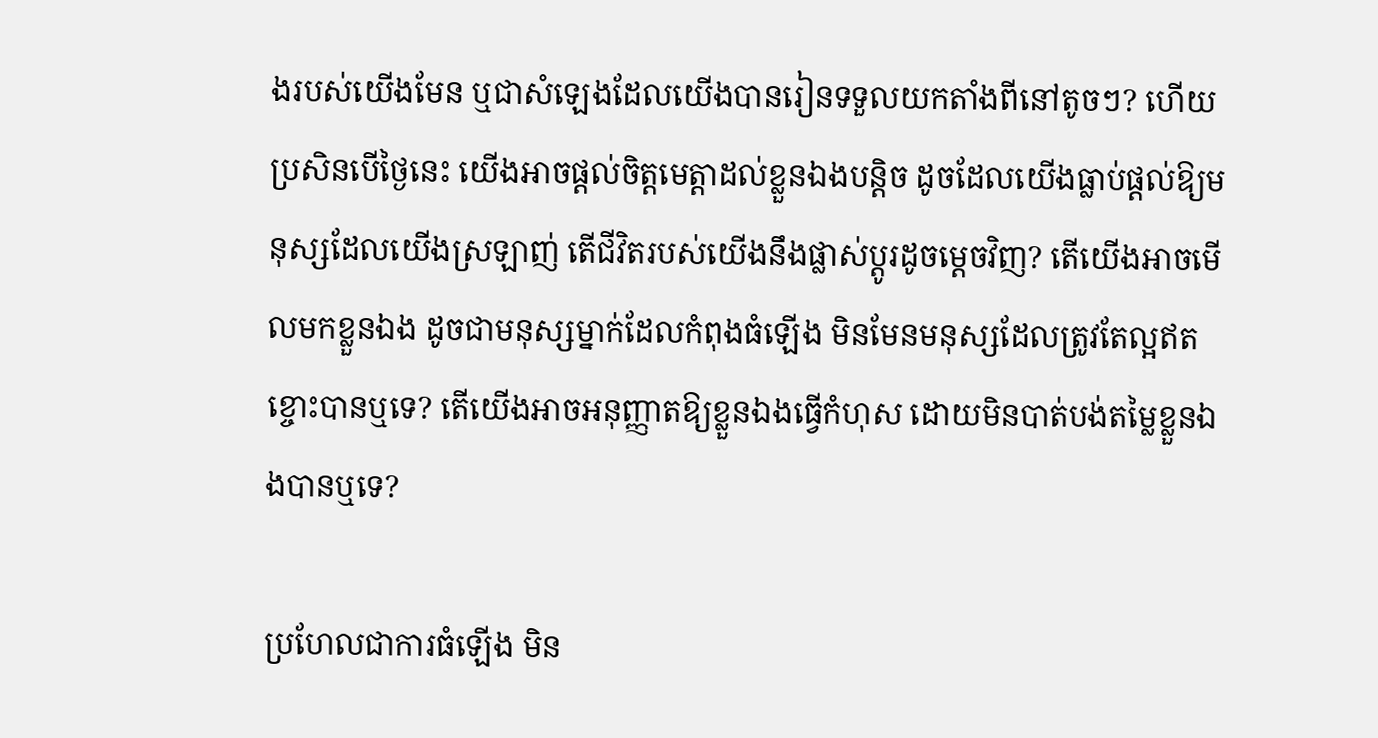ងរបស់យើងមែន ឬជាសំឡេងដែលយើងបានរៀនទទួលយកតាំងពីនៅតូចៗ? ហើយប្រសិនបើថ្ងៃនេះ យើងអាចផ្តល់ចិត្តមេត្តាដល់ខ្លួនឯងបន្តិច ដូចដែលយើងធ្លាប់ផ្តល់ឱ្យមនុស្សដែលយើងស្រឡាញ់ តើជីវិតរបស់យើងនឹងផ្លាស់ប្តូរដូចម្តេចវិញ? តើយើងអាចមើលមកខ្លួនឯង ដូចជាមនុស្សម្នាក់ដែលកំពុងធំឡើង មិនមែនមនុស្សដែលត្រូវតែល្អឥតខ្ចោះបានឬទេ? តើយើងអាចអនុញ្ញាតឱ្យខ្លួនឯងធ្វើកំហុស ដោយមិនបាត់បង់តម្លៃខ្លួនឯងបានឬទេ?

ប្រហែលជាការធំឡើង មិន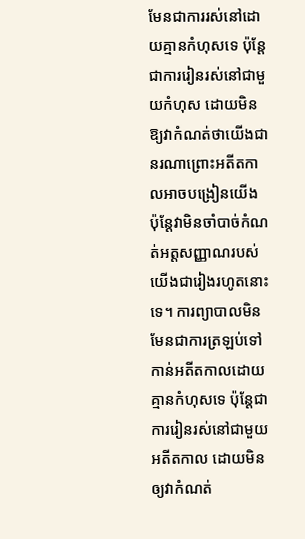មែនជាការរស់នៅដោយគ្មានកំហុសទេ ប៉ុន្តែជាការរៀនរស់នៅជាមួយកំហុស ដោយមិនឱ្យវាកំណត់ថាយើងជានរណាព្រោះអតីតកាលអាចបង្រៀនយើង ប៉ុន្តែវាមិនចាំបាច់កំណត់អត្តសញ្ញាណរបស់យើងជារៀងរហូតនោះទេ។ ការព្យាបាលមិនមែនជាការត្រឡប់ទៅកាន់អតីតកាលដោយគ្មានកំហុសទេ ប៉ុន្តែជាការរៀនរស់នៅជាមួយអតីតកាល ដោយមិនឲ្យវាកំណត់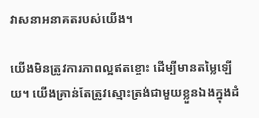វាសនាអនាគតរបស់យើង។

យើងមិនត្រូវការភាពល្អឥតខ្ចោះ ដើម្បីមានតម្លៃឡើយ។ យើងគ្រាន់តែត្រូវស្មោះត្រង់ជាមួយខ្លួនឯងក្នុងដំ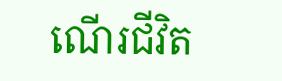ណើរជីវិត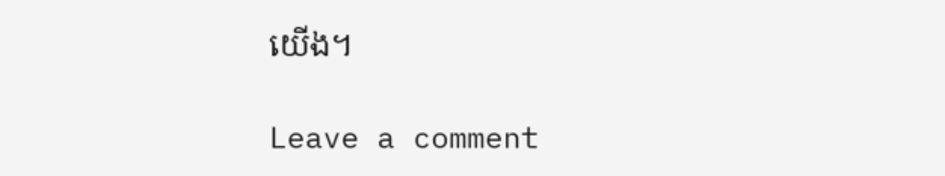យើង។

Leave a comment